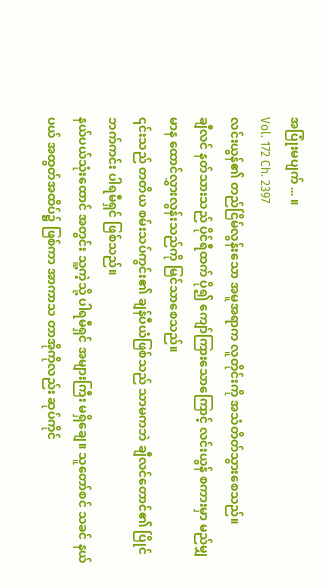အပြုံးမပျက် ... ။
Vol. 172 Ch. 2397
လင်းယွန်၏ တည်ငြိမ်လွန်းသော အမူအရာက လူတိုင်းကို အသံတိတ်သွားစေသည်။
ချီလင် နတ်သားသည် ပိုင်ရီထက် ပို၍ ကျော်ကြားသောကြောင့် လင်းယွန် စကားမှာ မည်မျှ မာန ထောင်လွှားလွန်းသည်ကို မြင်သာစေသည်။
၎င်းသည် တတိယ စမ်းသပ်ကွင်း၏ ချန်ပီယံဖြစ်သည် သာမကဘဲ ချီလင်တောင်၏ ပြိုင်ဘက်ကင်း ပါရမီရှင် ဖြစ်သည်။
နယ်ပယ်သုံးထောင် အတွင်း သူ့ကဲ့သို့ ပါရမီရှင် အများကြီး မရှိချေ။ သူတော်စင် သခင် နယ်ပယ် အထွတ်အထိပ်၌ ဖြစ်ကာ အာကာသ တာအိုကိုလည်း ဆုပ်ကိုင်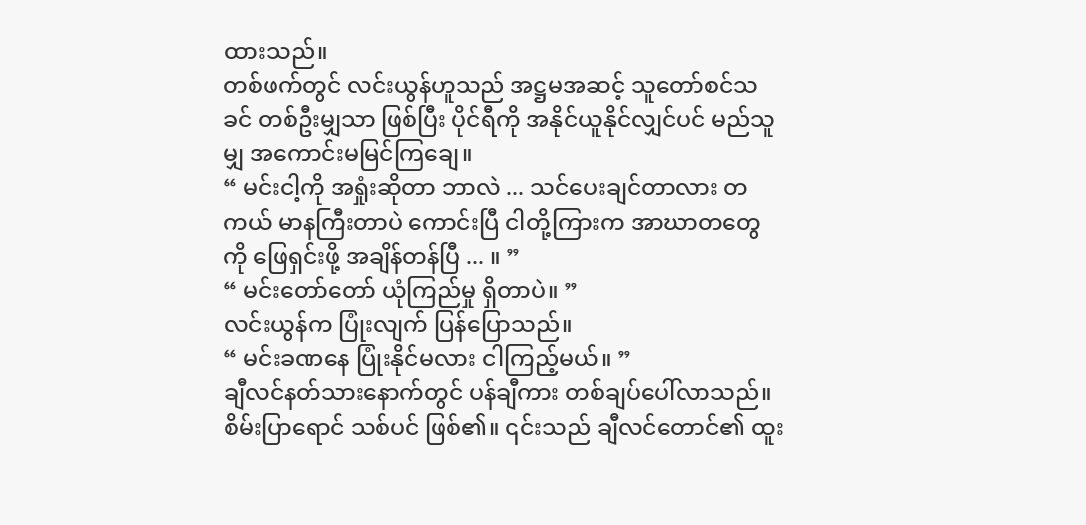ထားသည်။
တစ်ဖက်တွင် လင်းယွန်ဟူသည် အဋ္ဌမအဆင့် သူတော်စင်သခင် တစ်ဦးမျှသာ ဖြစ်ပြီး ပိုင်ရီကို အနိုင်ယူနိုင်လျှင်ပင် မည်သူမျှ အကောင်းမမြင်ကြချေ။
“ မင်းငါ့ကို အရှုံးဆိုတာ ဘာလဲ ... သင်ပေးချင်တာလား တကယ် မာနကြီးတာပဲ ကောင်းပြီ ငါတို့ကြားက အာဃာတတွေကို ဖြေရှင်းဖို့ အချိန်တန်ပြီ ... ။ ”
“ မင်းတော်တော် ယုံကြည်မှု ရှိတာပဲ။ ”
လင်းယွန်က ပြုံးလျက် ပြန်ပြောသည်။
“ မင်းခဏနေ ပြုံးနိုင်မလား ငါကြည့်မယ်။ ”
ချီလင်နတ်သားနောက်တွင် ပန်ချီကား တစ်ချပ်ပေါ်လာသည်။ စိမ်းပြာရောင် သစ်ပင် ဖြစ်၏။ ၎င်းသည် ချီလင်တောင်၏ ထူး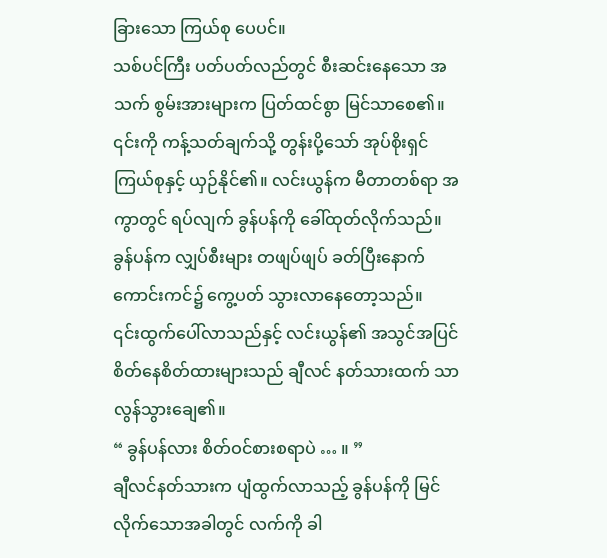ခြားသော ကြယ်စု ပေပင်။
သစ်ပင်ကြီး ပတ်ပတ်လည်တွင် စီးဆင်းနေသော အသက် စွမ်းအားများက ပြတ်ထင်စွာ မြင်သာစေ၏။
၎င်းကို ကန့်သတ်ချက်သို့ တွန်းပို့သော် အုပ်စိုးရှင် ကြယ်စုနှင့် ယှဉ်နိုင်၏။ လင်းယွန်က မီတာတစ်ရာ အကွာတွင် ရပ်လျက် ခွန်ပန်ကို ခေါ်ထုတ်လိုက်သည်။
ခွန်ပန်က လျှပ်စီးများ တဖျပ်ဖျပ် ခတ်ပြီးနောက် ကောင်းကင်၌ ကွေ့ပတ် သွားလာနေတော့သည်။
၎င်းထွက်ပေါ်လာသည်နှင့် လင်းယွန်၏ အသွင်အပြင် စိတ်နေစိတ်ထားများသည် ချီလင် နတ်သားထက် သာလွန်သွားချေ၏။
“ ခွန်ပန်လား စိတ်ဝင်စားစရာပဲ … ။ ”
ချီလင်နတ်သားက ပျံထွက်လာသည့် ခွန်ပန်ကို မြင်လိုက်သောအခါတွင် လက်ကို ခါ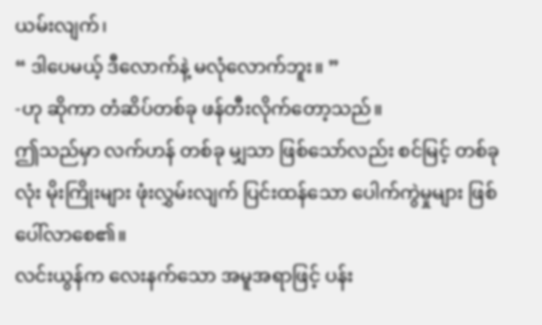ယမ်းလျက်၊
“ ဒါပေမယ့် ဒီလောက်နဲ့ မလုံလောက်ဘူး။ ”
-ဟု ဆိုကာ တံဆိပ်တစ်ခု ဖန်တီးလိုက်တော့သည်။
ဤသည်မှာ လက်ဟန် တစ်ခု မျှသာ ဖြစ်သော်လည်း စင်မြင့် တစ်ခုလုံး မိုးကြိုးများ ဖုံးလွှမ်းလျက် ပြင်းထန်သော ပေါက်ကွဲမှုများ ဖြစ်ပေါ်လာစေ၏။
လင်းယွန်က လေးနက်သော အမူအရာဖြင့် ပန်း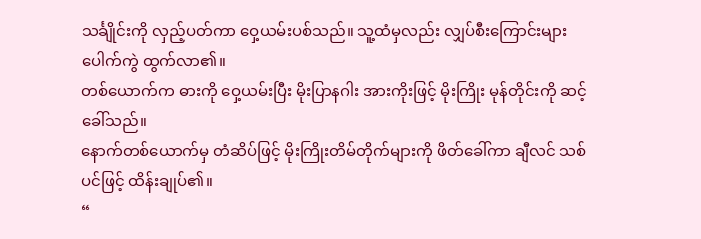သင်္ချိုင်းကို လှည့်ပတ်ကာ ဝှေ့ယမ်းပစ်သည်။ သူ့ထံမှလည်း လျှပ်စီးကြောင်းများ ပေါက်ကွဲ ထွက်လာ၏။
တစ်ယောက်က ဓားကို ဝှေ့ယမ်းပြီး မိုးပြာနဂါး အားကိုးဖြင့် မိုးကြိုး မုန်တိုင်းကို ဆင့်ခေါ်သည်။
နောက်တစ်ယောက်မှ တံဆိပ်ဖြင့် မိုးကြိုးတိမ်တိုက်များကို ဖိတ်ခေါ်ကာ ချီလင် သစ်ပင်ဖြင့် ထိန်းချုပ်၏။
“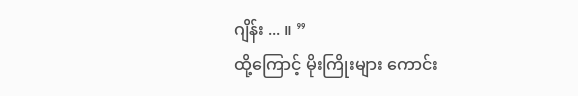ဂျိန်း ... ။ ”
ထို့ကြောင့် မိုးကြိုးများ ကောင်း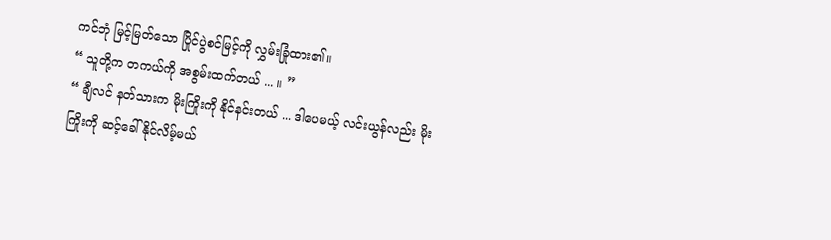ကင်ဘုံ မြင့်မြတ်သော ပြိုင်ပွဲစင်မြင့်ကို လွှမ်းခြုံထား၏။
“ သူတို့က တကယ်ကို အစွမ်းထက်တယ် ... ။ ”
“ ချီလင် နတ်သားက မိုးကြိုးကို နိုင်နင်းတယ် ... ဒါပေမယ့် လင်းယွန်လည်း မိုးကြိုးကို ဆင့်ခေါ်နိုင်လိမ့်မယ်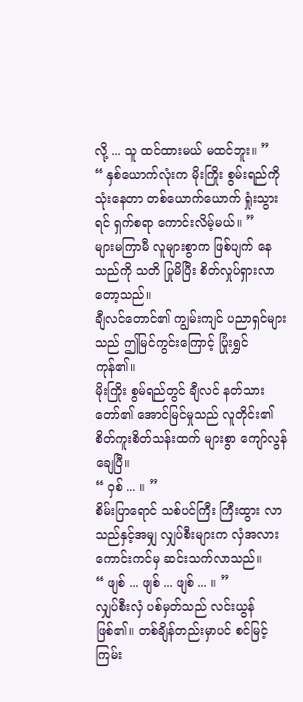လို့ ... သူ ထင်ထားမယ် မထင်ဘူး။ ”
“ နှစ်ယောက်လုံးက မိုးကြိုး စွမ်းရည်ကို သုံးနေတာ တစ်ယောက်ယောက် ရှုံးသွားရင် ရှက်စရာ ကောင်းလိမ့်မယ်။ ”
များမကြာမီ လူများစွာက ဖြစ်ပျက် နေသည်ကို သတိ ပြုမိပြီး စိတ်လှုပ်ရှားလာ တော့သည်။
ချီလင်တောင်၏ ကျွမ်းကျင် ပညာရှင်များသည် ဤမြင်ကွင်းကြောင့် ပြုံးရွှင် ကုန်၏။
မိုးကြိုး စွမ်ရည်တွင် ချီလင် နတ်သားတော်၏ အောင်မြင်မှုသည် လူတိုင်း၏ စိတ်ကူးစိတ်သန်းထက် များစွာ ကျော်လွန်ချေပြီ။
“ ဝှစ် ... ။ ”
စိမ်းပြာရောင် သစ်ပင်ကြီး ကြီးထွား လာသည်နှင့်အမျှ လျှပ်စီးများက လှံအလား ကောင်းကင်မှ ဆင်းသက်လာသည်။
“ ဖျစ် ... ဖျစ် ... ဖျစ် ... ။ ”
လျှပ်စီးလှံ ပစ်မှတ်သည် လင်းယွန်ဖြစ်၏။ တစ်ချိန်တည်းမှာပင် စင်မြင့် ကြမ်း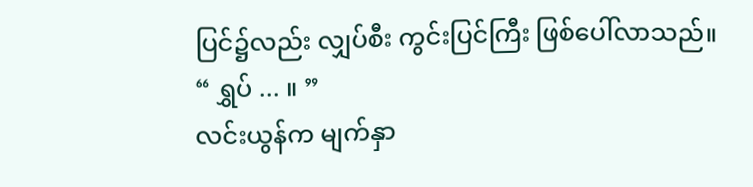ပြင်၌လည်း လျှပ်စီး ကွင်းပြင်ကြီး ဖြစ်ပေါ်လာသည်။
“ ရွှပ် ... ။ ”
လင်းယွန်က မျက်နှာ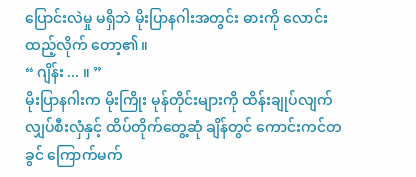ပြောင်းလဲမှု မရှိဘဲ မိုးပြာနဂါးအတွင်း ဓားကို လောင်းထည့်လိုက် တော့၏။
“ ဂျိန်း ... ။ ”
မိုးပြာနဂါးက မိုးကြိုး မုန်တိုင်းများကို ထိန်းချုပ်လျက် လျှပ်စီးလှံနှင့် ထိပ်တိုက်တွေ့ဆုံ ချိန်တွင် ကောင်းကင်တခွင် ကြောက်မက်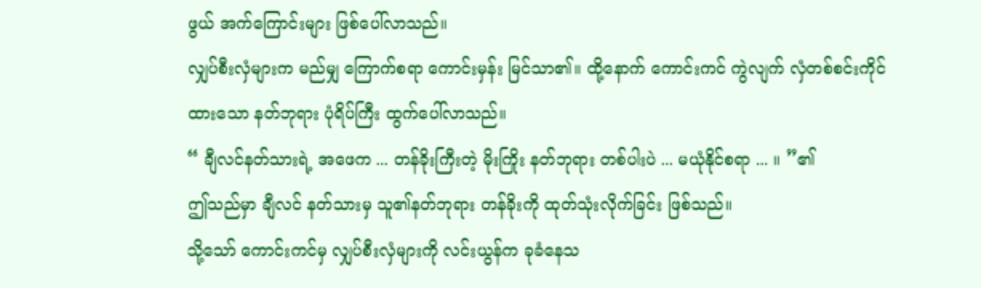ဖွယ် အက်ကြောင်းများ ဖြစ်ပေါ်လာသည်။
လျှပ်စီးလှံများက မည်မျှ ကြောက်စရာ ကောင်းမှန်း မြင်သာ၏။ ထို့နောက် ကောင်းကင် ကွဲလျက် လှံတစ်စင်းကိုင်ထားသော နတ်ဘုရား ပုံရိပ်ကြီး ထွက်ပေါ်လာသည်။
“ ချီလင်နတ်သားရဲ့ အဖေက ... တန်ခိုးကြီးတဲ့ မိုးကြိုး နတ်ဘုရား တစ်ပါးပဲ ... မယုံနိုင်စရာ ... ။ ”၏
ဤသည်မှာ ချီလင် နတ်သားမှ သူ၏နတ်ဘုရား တန်ခိုးကို ထုတ်သုံးလိုက်ခြင်း ဖြစ်သည်။
သို့သော် ကောင်းကင်မှ လျှပ်စီးလှံများကို လင်းယွန်က ခုခံနေသ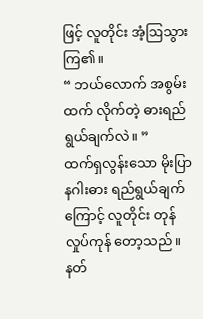ဖြင့် လူတိုင်း အံ့ဩသွား ကြ၏။
“ ဘယ်လောက် အစွမ်းထက် လိုက်တဲ့ ဓားရည်ရွယ်ချက်လဲ။ ”
ထက်ရှလွန်းသော မိုးပြာနဂါးဓား ရည်ရွယ်ချက်ကြောင့် လူတိုင်း တုန်လှုပ်ကုန် တော့သည်။
နတ်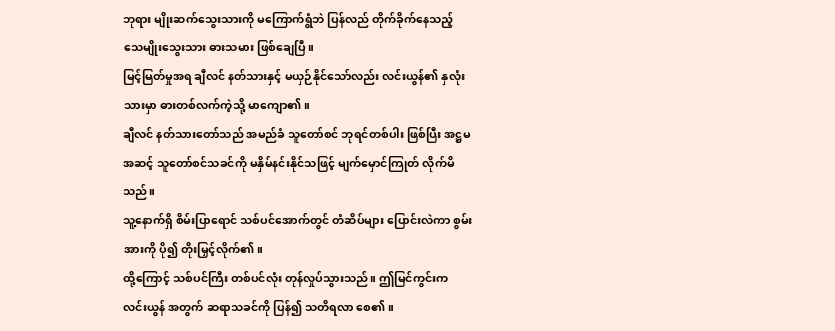ဘုရား မျိုးဆက်သွေးသားကို မကြောက်ရွံဘဲ ပြန်လည် တိုက်ခိုက်နေသည့် သေမျိုးသွေးသား ဓားသမား ဖြစ်ချေပြီ။
မြင့်မြတ်မှုအရ ချီလင် နတ်သားနှင့် မယှဉ်နိုင်သော်လည်း လင်းယွန်၏ နှလုံးသားမှာ ဓားတစ်လက်ကဲ့သို့ မာကျော၏။
ချီလင် နတ်သားတော်သည် အမည်ခံ သူတော်စင် ဘုရင်တစ်ပါး ဖြစ်ပြီး အဋ္ဌမအဆင့် သူတော်စင်သခင်ကို မနှိမ်နင်းနိုင်သဖြင့် မျက်မှောင်ကြုတ် လိုက်မိသည်။
သူ့နောက်ရှိ စိမ်းပြာရောင် သစ်ပင်အောက်တွင် တံဆိပ်များ ပြောင်းလဲကာ စွမ်းအားကို ပို၍ တိုးမြှင့်လိုက်၏။
ထို့ကြောင့် သစ်ပင်ကြီး တစ်ပင်လုံး တုန်လှုပ်သွားသည်။ ဤမြင်ကွင်းက လင်းယွန် အတွက် ဆရာသခင်ကို ပြန်၍ သတိရလာ စေ၏။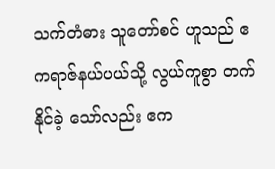သက်တံဓား သူတော်စင် ဟူသည် ဧကရာဇ်နယ်ပယ်သို့ လွယ်ကူစွာ တက်နိုင်ခဲ့ သော်လည်း ဧက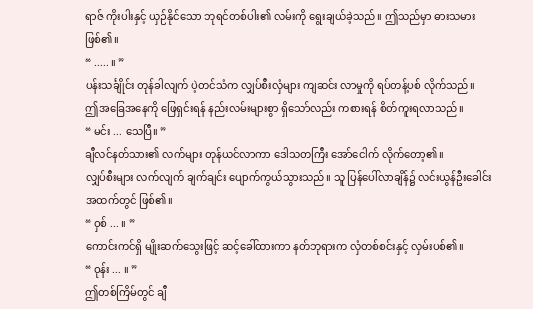ရာဇ် ကိုးပါးနှင့် ယှဉ်နိုင်သော ဘုရင်တစ်ပါး၏ လမ်းကို ရွေးချယ်ခဲ့သည်။ ဤသည်မှာ ဓားသမား ဖြစ်၏။
“ ..... ။ ”
ပန်းသင်္ချိုင်း တုန်ခါလျက် ပဲ့တင်သံက လျှပ်စီးလှံများ ကျဆင်း လာမှုကို ရပ်တန့်ပစ် လိုက်သည်။
ဤအခြေအနေကို ဖြေရှင်းရန် နည်းလမ်းများစွာ ရှိသော်လည်း ကစားရန် စိတ်ကူးရလာသည်။
“ မင်း ... သေပြီ။ ”
ချီလင်နတ်သား၏ လက်များ တုန်ယင်လာကာ ဒေါသတကြီး အော်ငေါက် လိုက်တော့၏။
လျှပ်စီးများ လက်လျက် ချက်ချင်း ပျောက်ကွယ်သွားသည်။ သူ ပြန်ပေါ်လာချိန်၌ လင်းယွန်ဦးခေါင်း အထက်တွင် ဖြစ်၏။
“ ဝှစ် ... ။ ”
ကောင်းကင်ရှိ မျိုးဆက်သွေးဖြင့် ဆင့်ခေါ်ထားကာ နတ်ဘုရားက လှံတစ်စင်းနှင့် လှမ်းပစ်၏။
“ ဝုန်း ... ။ ”
ဤတစ်ကြိမ်တွင် ချီ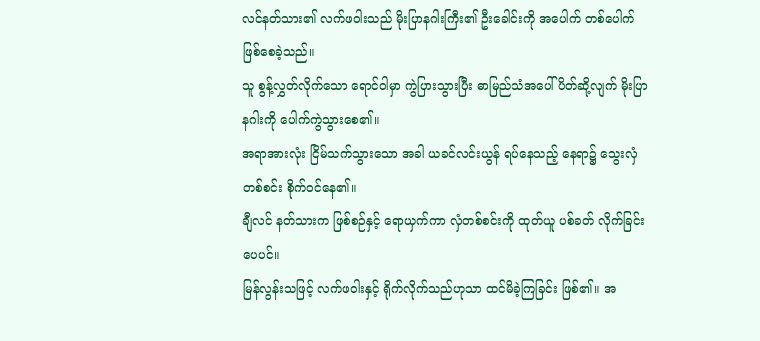လင်နတ်သား၏ လက်ဖဝါးသည် မိုးပြာနဂါးကြီး၏ ဦးခေါင်းကို အပေါက် တစ်ပေါက် ဖြစ်စေခဲ့သည်။
သူ စွန့်လွှတ်လိုက်သော ရောင်ဝါမှာ ကွဲပြားသွားပြီး ဓာမြည်သံအပေါ် ပိတ်ဆို့လျက် မိုးပြာနဂါးကို ပေါက်ကွဲသွားစေ၏။
အရာအားလုံး ငြိမ်သက်သွားသော အခါ ယခင်လင်းယွန် ရပ်နေသည့် နေရာ၌ သွေးလှံ တစ်စင်း စိုက်ဝင်နေ၏။
ချီလင် နတ်သားက ဖြစ်စဉ်နှင့် ရောယှက်ကာ လှံတစ်စင်းကို ထုတ်ယူ ပစ်ခတ် လိုက်ခြင်း ပေပင်။
မြန်လွန်းသဖြင့် လက်ဖဝါးနှင့် ရိုက်လိုက်သည်ဟုသာ ထင်မိခဲ့ကြခြင်း ဖြစ်၏။ အ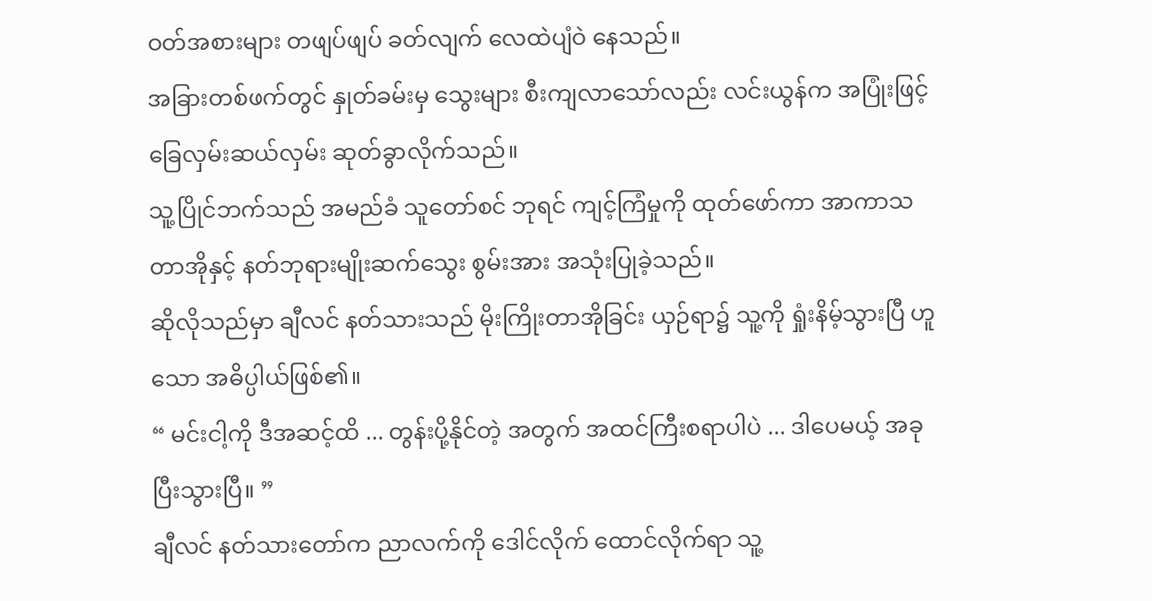ဝတ်အစားများ တဖျပ်ဖျပ် ခတ်လျက် လေထဲပျံဝဲ နေသည်။
အခြားတစ်ဖက်တွင် နှုတ်ခမ်းမှ သွေးများ စီးကျလာသော်လည်း လင်းယွန်က အပြုံးဖြင့် ခြေလှမ်းဆယ်လှမ်း ဆုတ်ခွာလိုက်သည်။
သူ့ပြိုင်ဘက်သည် အမည်ခံ သူတော်စင် ဘုရင် ကျင့်ကြံမှုကို ထုတ်ဖော်ကာ အာကာသ တာအိုနှင့် နတ်ဘုရားမျိုးဆက်သွေး စွမ်းအား အသုံးပြုခဲ့သည်။
ဆိုလိုသည်မှာ ချီလင် နတ်သားသည် မိုးကြိုးတာအိုခြင်း ယှဉ်ရာ၌ သူ့ကို ရှုံးနိမ့်သွားပြီ ဟူသော အဓိပ္ပါယ်ဖြစ်၏။
“ မင်းငါ့ကို ဒီအဆင့်ထိ ... တွန်းပို့နိုင်တဲ့ အတွက် အထင်ကြီးစရာပါပဲ ... ဒါပေမယ့် အခု ပြီးသွားပြီ။ ”
ချီလင် နတ်သားတော်က ညာလက်ကို ဒေါင်လိုက် ထောင်လိုက်ရာ သူ့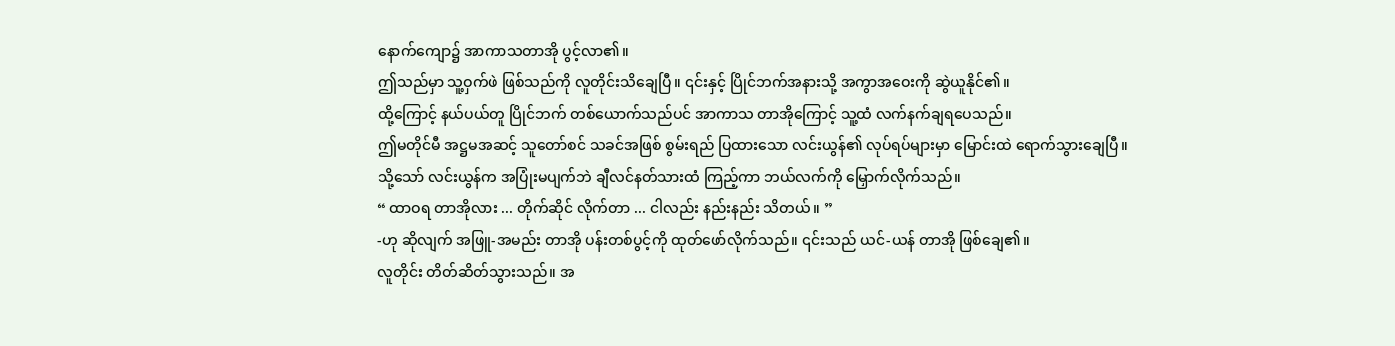နောက်ကျော၌ အာကာသတာအို ပွင့်လာ၏။
ဤသည်မှာ သူ့ဝှက်ဖဲ ဖြစ်သည်ကို လူတိုင်းသိချေပြီ။ ၎င်းနှင့် ပြိုင်ဘက်အနားသို့ အကွာအဝေးကို ဆွဲယူနိုင်၏။
ထို့ကြောင့် နယ်ပယ်တူ ပြိုင်ဘက် တစ်ယောက်သည်ပင် အာကာသ တာအိုကြောင့် သူ့ထံ လက်နက်ချရပေသည်။
ဤမတိုင်မီ အဋ္ဌမအဆင့် သူတော်စင် သခင်အဖြစ် စွမ်းရည် ပြထားသော လင်းယွန်၏ လုပ်ရပ်များမှာ မြောင်းထဲ ရောက်သွားချေပြီ။
သို့သော် လင်းယွန်က အပြုံးမပျက်ဘဲ ချီလင်နတ်သားထံ ကြည့်ကာ ဘယ်လက်ကို မြှောက်လိုက်သည်။
“ ထာဝရ တာအိုလား ... တိုက်ဆိုင် လိုက်တာ ... ငါလည်း နည်းနည်း သိတယ်။ ”
-ဟု ဆိုလျက် အဖြူ-အမည်း တာအို ပန်းတစ်ပွင့်ကို ထုတ်ဖော်လိုက်သည်။ ၎င်းသည် ယင်-ယန် တာအို ဖြစ်ချေ၏။
လူတိုင်း တိတ်ဆိတ်သွားသည်။ အ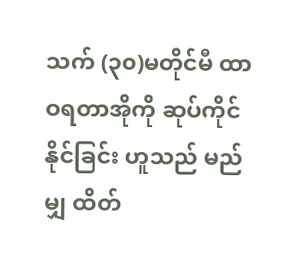သက် (၃၀)မတိုင်မီ ထာဝရတာအိုကို ဆုပ်ကိုင်နိုင်ခြင်း ဟူသည် မည်မျှ ထိတ်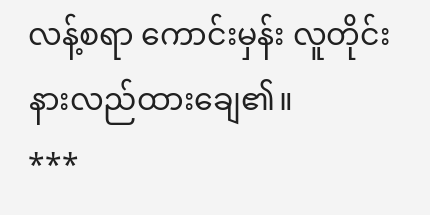လန့်စရာ ကောင်းမှန်း လူတိုင်းနားလည်ထားချေ၏။
***